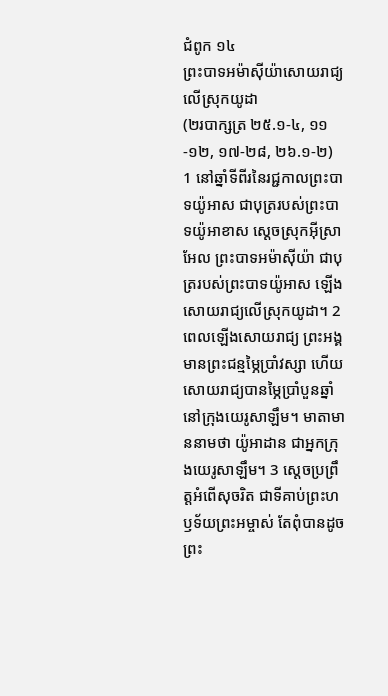ជំពូក ១៤
ព្រះបាទអម៉ាស៊ីយ៉ាសោយរាជ្យលើស្រុកយូដា
(២របាក្សត្រ ២៥.១-៤, ១១-១២, ១៧-២៨, ២៦.១-២)
1 នៅឆ្នាំទីពីរនៃរជ្ជកាលព្រះបាទយ៉ូអាស ជាបុត្ររបស់ព្រះបាទយ៉ូអាខាស ស្តេចស្រុកអ៊ីស្រាអែល ព្រះបាទអម៉ាស៊ីយ៉ា ជាបុត្ររបស់ព្រះបាទយ៉ូអាស ឡើងសោយរាជ្យលើស្រុកយូដា។ 2 ពេលឡើងសោយរាជ្យ ព្រះអង្គមានព្រះជន្មម្ភៃប្រាំវស្សា ហើយសោយរាជ្យបានម្ភៃប្រាំបួនឆ្នាំ នៅក្រុងយេរូសាឡឹម។ មាតាមាននាមថា យ៉ូអាដាន ជាអ្នកក្រុងយេរូសាឡឹម។ 3 ស្តេចប្រព្រឹត្តអំពើសុចរិត ជាទីគាប់ព្រះហឫទ័យព្រះអម្ចាស់ តែពុំបានដូចព្រះ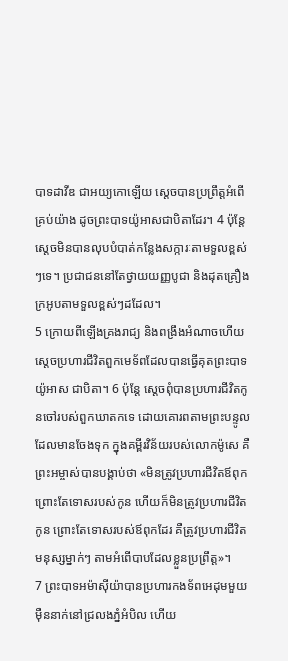បាទដាវីឌ ជាអយ្យកោឡើយ ស្តេចបានប្រព្រឹត្តអំពើគ្រប់យ៉ាង ដូចព្រះបាទយ៉ូអាសជាបិតាដែរ។ 4 ប៉ុន្តែ ស្តេចមិនបានលុបបំបាត់កន្លែងសក្ការៈតាមទួលខ្ពស់ៗទេ។ ប្រជាជននៅតែថ្វាយយញ្ញបូជា និងដុតគ្រឿងក្រអូបតាមទួលខ្ពស់ៗដដែល។
5 ក្រោយពីឡើងគ្រងរាជ្យ និងពង្រឹងអំណាចហើយ ស្ដេចប្រហារជីវិតពួកមេទ័ពដែលបានធ្វើគុតព្រះបាទយ៉ូអាស ជាបិតា។ 6 ប៉ុន្តែ ស្ដេចពុំបានប្រហារជីវិតកូនចៅរបស់ពួកឃាតកទេ ដោយគោរពតាមព្រះបន្ទូលដែលមានចែងទុក ក្នុងគម្ពីរវិន័យរបស់លោកម៉ូសេ គឺព្រះអម្ចាស់បានបង្គាប់ថា «មិនត្រូវប្រហារជីវិតឪពុក ព្រោះតែទោសរបស់កូន ហើយក៏មិនត្រូវប្រហារជីវិតកូន ព្រោះតែទោសរបស់ឪពុកដែរ គឺត្រូវប្រហារជីវិតមនុស្សម្នាក់ៗ តាមអំពើបាបដែលខ្លួនប្រព្រឹត្ត»។
7 ព្រះបាទអម៉ាស៊ីយ៉ាបានប្រហារកងទ័ពអេដុមមួយម៉ឺននាក់នៅជ្រលងភ្នំអំបិល ហើយ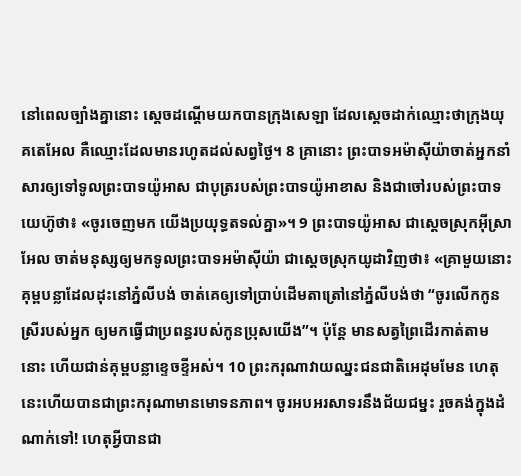នៅពេលច្បាំងគ្នានោះ ស្តេចដណ្ដើមយកបានក្រុងសេឡា ដែលស្តេចដាក់ឈ្មោះថាក្រុងយុគតេអែល គឺឈ្មោះដែលមានរហូតដល់សព្វថ្ងៃ។ 8 គ្រានោះ ព្រះបាទអម៉ាស៊ីយ៉ាចាត់អ្នកនាំសារឲ្យទៅទូលព្រះបាទយ៉ូអាស ជាបុត្ររបស់ព្រះបាទយ៉ូអាខាស និងជាចៅរបស់ព្រះបាទយេហ៊ូថា៖ «ចូរចេញមក យើងប្រយុទ្ធតទល់គ្នា»។ 9 ព្រះបាទយ៉ូអាស ជាស្តេចស្រុកអ៊ីស្រាអែល ចាត់មនុស្សឲ្យមកទូលព្រះបាទអម៉ាស៊ីយ៉ា ជាស្តេចស្រុកយូដាវិញថា៖ «គ្រាមួយនោះ គុម្ពបន្លាដែលដុះនៅភ្នំលីបង់ ចាត់គេឲ្យទៅប្រាប់ដើមតាត្រៅនៅភ្នំលីបង់ថា “ចូរលើកកូនស្រីរបស់អ្នក ឲ្យមកធ្វើជាប្រពន្ធរបស់កូនប្រុសយើង”។ ប៉ុន្តែ មានសត្វព្រៃដើរកាត់តាមនោះ ហើយជាន់គុម្ពបន្លាខ្ទេចខ្ទីអស់។ 10 ព្រះករុណាវាយឈ្នះជនជាតិអេដុមមែន ហេតុនេះហើយបានជាព្រះករុណាមានមោទនភាព។ ចូរអបអរសាទរនឹងជ័យជម្នះ រួចគង់ក្នុងដំណាក់ទៅ! ហេតុអ្វីបានជា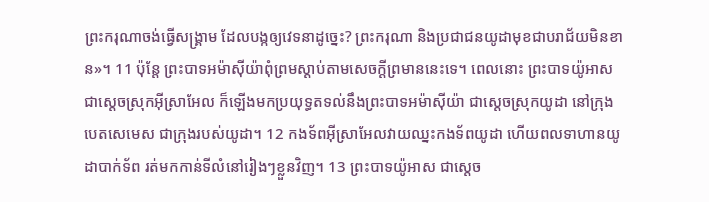ព្រះករុណាចង់ធ្វើសង្គ្រាម ដែលបង្កឲ្យវេទនាដូច្នេះ? ព្រះករុណា និងប្រជាជនយូដាមុខជាបរាជ័យមិនខាន»។ 11 ប៉ុន្តែ ព្រះបាទអម៉ាស៊ីយ៉ាពុំព្រមស្ដាប់តាមសេចក្ដីព្រមាននេះទេ។ ពេលនោះ ព្រះបាទយ៉ូអាស ជាស្តេចស្រុកអ៊ីស្រាអែល ក៏ឡើងមកប្រយុទ្ធតទល់នឹងព្រះបាទអម៉ាស៊ីយ៉ា ជាស្តេចស្រុកយូដា នៅក្រុងបេតសេមេស ជាក្រុងរបស់យូដា។ 12 កងទ័ពអ៊ីស្រាអែលវាយឈ្នះកងទ័ពយូដា ហើយពលទាហានយូដាបាក់ទ័ព រត់មកកាន់ទីលំនៅរៀងៗខ្លួនវិញ។ 13 ព្រះបាទយ៉ូអាស ជាស្តេច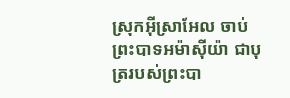ស្រុកអ៊ីស្រាអែល ចាប់ព្រះបាទអម៉ាស៊ីយ៉ា ជាបុត្ររបស់ព្រះបា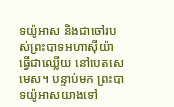ទយ៉ូអាស និងជាចៅរបស់ព្រះបាទអហាស៊ីយ៉ា ធ្វើជាឈ្លើយ នៅបេតសេមេស។ បន្ទាប់មក ព្រះបាទយ៉ូអាសយាងទៅ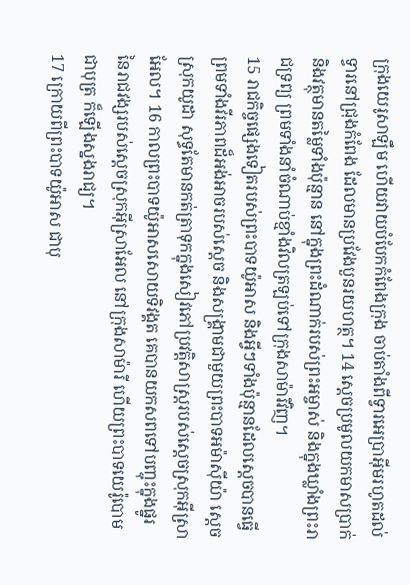ក្រុងយេរូសាឡឹម ហើយវាយបំបែកកំពែងក្រុង ចាប់តាំងពីទ្វារអេប្រាអ៊ីមរហូតដល់ទ្វារនៅជ្រុងកំពែង ដែលមានប្រវែងបួនរយហត្ថ។ 14 ស្តេចប្រមូលយកមាសប្រាក់ និងវត្ថុមានតម្លៃទាំងប៉ុន្មាន នៅក្នុងព្រះដំណាក់របស់ព្រះអម្ចាស់ និងក្នុងឃ្លាំងព្រះរាជទ្រព្យ ព្រមទាំងនាំចំណាប់ខ្មាំងវិលត្រឡប់ទៅក្រុងសាម៉ារីវិញ។
15 រាជកិច្ចផ្សេងទៀតរបស់ព្រះបាទយ៉ូអាស និងអ្វីៗទាំងប៉ុន្មានដែលស្តេចបានធ្វើ ព្រមទាំងវីរភាពដ៏អង់អាចរបស់ស្តេច និងសង្គ្រាមជាមួយព្រះបាទអម៉ាស៊ីយ៉ា ស្តេចស្រុកយូដា សុទ្ធតែមានកត់ត្រាទុកក្នុងសៀវភៅប្រវត្តិសាស្ត្ររបស់ស្តេចស្រុកអ៊ីស្រាអែល។ 16 កាលព្រះបាទយ៉ូអាសសោយទិវង្គត គេបានយកសពទៅបញ្ចុះក្នុងផ្នូរ នៃរាជវង្សរបស់ស្តេចស្រុកអ៊ីស្រាអែល នៅក្រុងសាម៉ារី ហើយព្រះបាទយេរ៉ូបោម ជាបុត្រ ក៏ឡើងស្នងរាជ្យ។
17 ក្រោយពីព្រះបាទយ៉ូអាស ជាបុ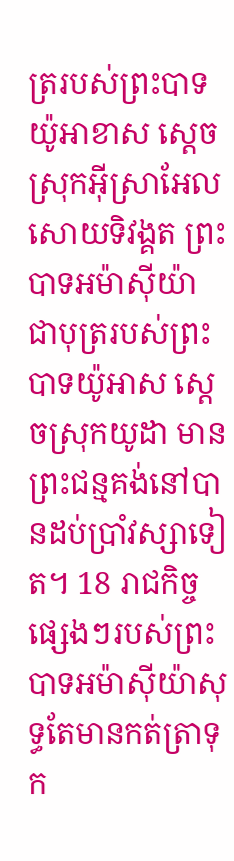ត្ររបស់ព្រះបាទយ៉ូអាខាស ស្តេចស្រុកអ៊ីស្រាអែល សោយទិវង្គត ព្រះបាទអម៉ាស៊ីយ៉ា ជាបុត្ររបស់ព្រះបាទយ៉ូអាស ស្តេចស្រុកយូដា មានព្រះជន្មគង់នៅបានដប់ប្រាំវស្សាទៀត។ 18 រាជកិច្ចផ្សេងៗរបស់ព្រះបាទអម៉ាស៊ីយ៉ាសុទ្ធតែមានកត់ត្រាទុក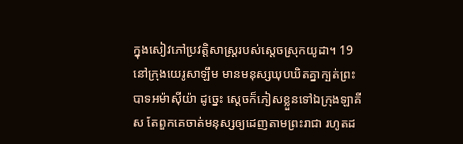ក្នុងសៀវភៅប្រវត្តិសាស្ត្ររបស់ស្តេចស្រុកយូដា។ 19 នៅក្រុងយេរូសាឡឹម មានមនុស្សឃុបឃិតគ្នាក្បត់ព្រះបាទអម៉ាស៊ីយ៉ា ដូច្នេះ ស្តេចក៏ភៀសខ្លួនទៅឯក្រុងឡាគីស តែពួកគេចាត់មនុស្សឲ្យដេញតាមព្រះរាជា រហូតដ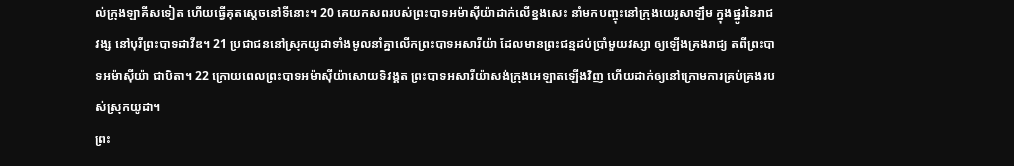ល់ក្រុងឡាគីសទៀត ហើយធ្វើគុតស្តេចនៅទីនោះ។ 20 គេយកសពរបស់ព្រះបាទអម៉ាស៊ីយ៉ាដាក់លើខ្នងសេះ នាំមកបញ្ចុះនៅក្រុងយេរូសាឡឹម ក្នុងផ្នូរនៃរាជវង្ស នៅបុរីព្រះបាទដាវីឌ។ 21 ប្រជាជននៅស្រុកយូដាទាំងមូលនាំគ្នាលើកព្រះបាទអសារីយ៉ា ដែលមានព្រះជន្មដប់ប្រាំមួយវស្សា ឲ្យឡើងគ្រងរាជ្យ តពីព្រះបាទអម៉ាស៊ីយ៉ា ជាបិតា។ 22 ក្រោយពេលព្រះបាទអម៉ាស៊ីយ៉ាសោយទិវង្គត ព្រះបាទអសារីយ៉ាសង់ក្រុងអេឡាតឡើងវិញ ហើយដាក់ឲ្យនៅក្រោមការគ្រប់គ្រងរបស់ស្រុកយូដា។
ព្រះ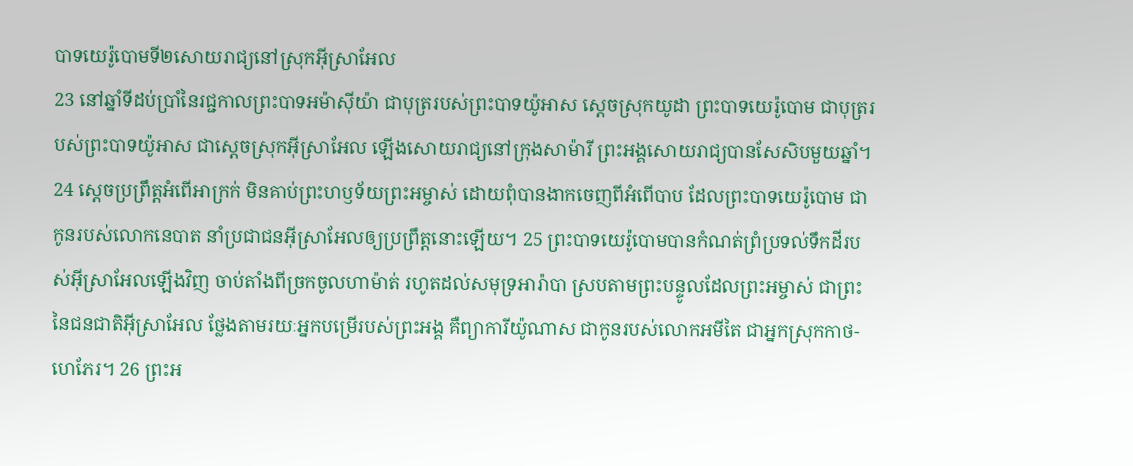បាទយេរ៉ូបោមទី២សោយរាជ្យនៅស្រុកអ៊ីស្រាអែល
23 នៅឆ្នាំទីដប់ប្រាំនៃរជ្ជកាលព្រះបាទអម៉ាស៊ីយ៉ា ជាបុត្ររបស់ព្រះបាទយ៉ូអាស ស្តេចស្រុកយូដា ព្រះបាទយេរ៉ូបោម ជាបុត្ររបស់ព្រះបាទយ៉ូអាស ជាស្តេចស្រុកអ៊ីស្រាអែល ឡើងសោយរាជ្យនៅក្រុងសាម៉ារី ព្រះអង្គសោយរាជ្យបានសែសិបមួយឆ្នាំ។ 24 ស្តេចប្រព្រឹត្តអំពើអាក្រក់ មិនគាប់ព្រះហឫទ័យព្រះអម្ចាស់ ដោយពុំបានងាកចេញពីអំពើបាប ដែលព្រះបាទយេរ៉ូបោម ជាកូនរបស់លោកនេបាត នាំប្រជាជនអ៊ីស្រាអែលឲ្យប្រព្រឹត្តនោះឡើយ។ 25 ព្រះបាទយេរ៉ូបោមបានកំណត់ព្រំប្រទល់ទឹកដីរបស់អ៊ីស្រាអែលឡើងវិញ ចាប់តាំងពីច្រកចូលហាម៉ាត់ រហូតដល់សមុទ្រអារ៉ាបា ស្របតាមព្រះបន្ទូលដែលព្រះអម្ចាស់ ជាព្រះនៃជនជាតិអ៊ីស្រាអែល ថ្លែងតាមរយៈអ្នកបម្រើរបស់ព្រះអង្គ គឺព្យាការីយ៉ូណាស ជាកូនរបស់លោកអមីតៃ ជាអ្នកស្រុកកាថ-ហេភែរ។ 26 ព្រះអ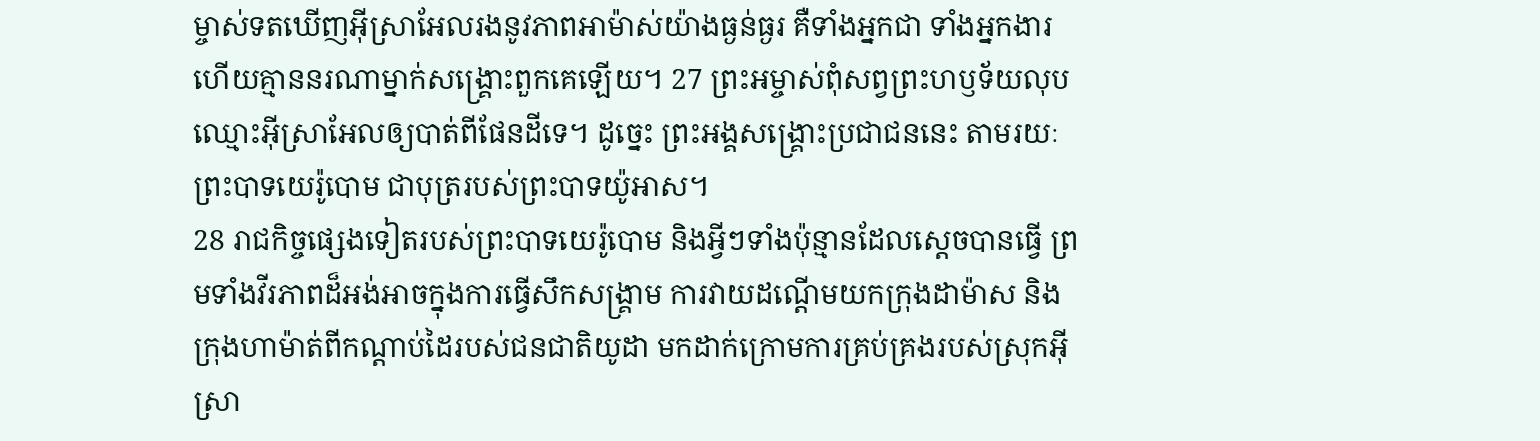ម្ចាស់ទតឃើញអ៊ីស្រាអែលរងនូវភាពអាម៉ាស់យ៉ាងធ្ងន់ធ្ងរ គឺទាំងអ្នកជា ទាំងអ្នកងារ ហើយគ្មាននរណាម្នាក់សង្គ្រោះពួកគេឡើយ។ 27 ព្រះអម្ចាស់ពុំសព្វព្រះហឫទ័យលុបឈ្មោះអ៊ីស្រាអែលឲ្យបាត់ពីផែនដីទេ។ ដូច្នេះ ព្រះអង្គសង្គ្រោះប្រជាជននេះ តាមរយៈព្រះបាទយេរ៉ូបោម ជាបុត្ររបស់ព្រះបាទយ៉ូអាស។
28 រាជកិច្ចផ្សេងទៀតរបស់ព្រះបាទយេរ៉ូបោម និងអ្វីៗទាំងប៉ុន្មានដែលស្តេចបានធ្វើ ព្រមទាំងវីរភាពដ៏អង់អាចក្នុងការធ្វើសឹកសង្គ្រាម ការវាយដណ្ដើមយកក្រុងដាម៉ាស និងក្រុងហាម៉ាត់ពីកណ្ដាប់ដៃរបស់ជនជាតិយូដា មកដាក់ក្រោមការគ្រប់គ្រងរបស់ស្រុកអ៊ីស្រា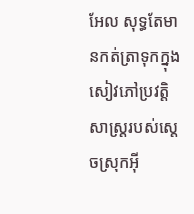អែល សុទ្ធតែមានកត់ត្រាទុកក្នុងសៀវភៅប្រវត្តិសាស្ត្ររបស់ស្តេចស្រុកអ៊ី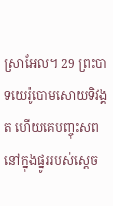ស្រាអែល។ 29 ព្រះបាទយេរ៉ូបោមសោយទិវង្គត ហើយគេបញ្ចុះសពនៅក្នុងផ្នូររបស់ស្តេច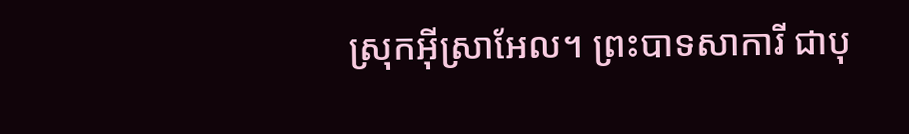ស្រុកអ៊ីស្រាអែល។ ព្រះបាទសាការី ជាបុ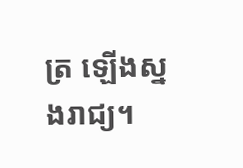ត្រ ឡើងស្នងរាជ្យ។